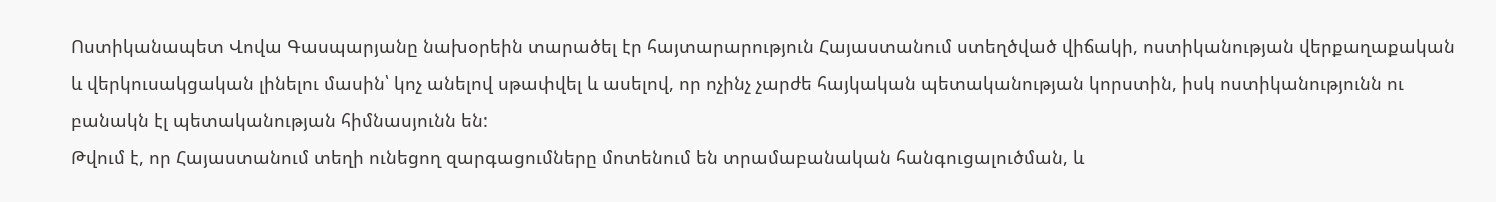Ոստիկանապետ Վովա Գասպարյանը նախօրեին տարածել էր հայտարարություն Հայաստանում ստեղծված վիճակի, ոստիկանության վերքաղաքական և վերկուսակցական լինելու մասին՝ կոչ անելով սթափվել և ասելով, որ ոչինչ չարժե հայկական պետականության կորստին, իսկ ոստիկանությունն ու բանակն էլ պետականության հիմնասյունն են:
Թվում է, որ Հայաստանում տեղի ունեցող զարգացումները մոտենում են տրամաբանական հանգուցալուծման, և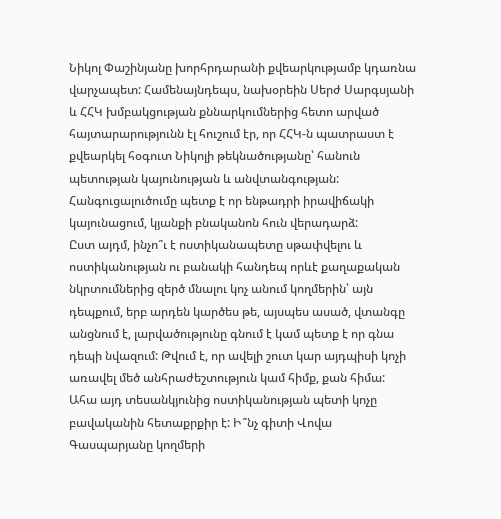Նիկոլ Փաշինյանը խորհրդարանի քվեարկությամբ կդառնա վարչապետ: Համենայնդեպս, նախօրեին Սերժ Սարգսյանի և ՀՀԿ խմբակցության քննարկումներից հետո արված հայտարարությունն էլ հուշում էր, որ ՀՀԿ-ն պատրաստ է քվեարկել հօգուտ Նիկոլի թեկնածությանը՝ հանուն պետության կայունության և անվտանգության: Հանգուցալուծումը պետք է որ ենթադրի իրավիճակի կայունացում, կյանքի բնականոն հուն վերադարձ:
Ըստ այդմ, ինչո՞ւ է ոստիկանապետը սթափվելու և ոստիկանության ու բանակի հանդեպ որևէ քաղաքական նկրտումներից զերծ մնալու կոչ անում կողմերին՝ այն դեպքում, երբ արդեն կարծես թե, այսպես ասած, վտանգը անցնում է, լարվածությունը գնում է կամ պետք է որ գնա դեպի նվազում: Թվում է, որ ավելի շուտ կար այդպիսի կոչի առավել մեծ անհրաժեշտություն կամ հիմք, քան հիմա:
Ահա այդ տեսանկյունից ոստիկանության պետի կոչը բավականին հետաքրքիր է: Ի՞նչ գիտի Վովա Գասպարյանը կողմերի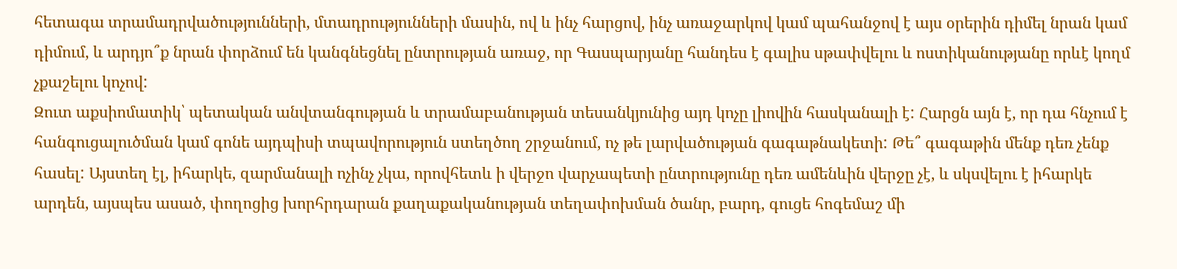հետագա տրամադրվածությունների, մտադրությունների մասին, ով և ինչ հարցով, ինչ առաջարկով կամ պահանջով է այս օրերին դիմել նրան կամ դիմում, և արդյո՞ք նրան փորձում են կանգնեցնել ընտրության առաջ, որ Գասպարյանը հանդես է գալիս սթափվելու և ոստիկանությանը որևէ կողմ չքաշելու կոչով:
Զուտ աքսիոմատիկ՝ պետական անվտանգության և տրամաբանության տեսանկյունից այդ կոչը լիովին հասկանալի է: Հարցն այն է, որ դա հնչում է հանգուցալուծման կամ գոնե այդպիսի տպավորություն ստեղծող շրջանում, ոչ թե լարվածության գագաթնակետի: Թե՞ գագաթին մենք դեռ չենք հասել: Այստեղ էլ, իհարկե, զարմանալի ոչինչ չկա, որովհետև ի վերջո վարչապետի ընտրությունը դեռ ամենևին վերջը չէ, և սկսվելու է իհարկե արդեն, այսպես ասած, փողոցից խորհրդարան քաղաքականության տեղափոխման ծանր, բարդ, գուցե հոգեմաշ մի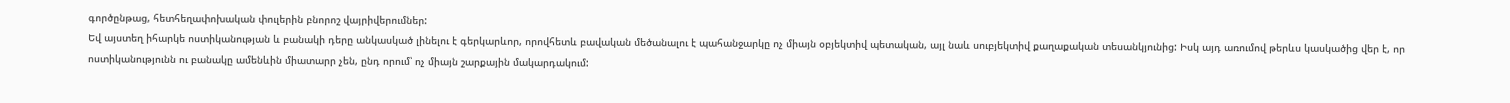գործընթաց, հետհեղափոխական փուլերին բնորոշ վայրիվերումներ:
Եվ այստեղ իհարկե ոստիկանության և բանակի դերը անկասկած լինելու է գերկարևոր, որովհետև բավական մեծանալու է պահանջարկը ոչ միայն օբյեկտիվ պետական, այլ նաև սուբյեկտիվ քաղաքական տեսանկյունից: Իսկ այդ առումով թերևս կասկածից վեր է, որ ոստիկանությունն ու բանակը ամենևին միատարր չեն, ընդ որում՝ ոչ միայն շարքային մակարդակում: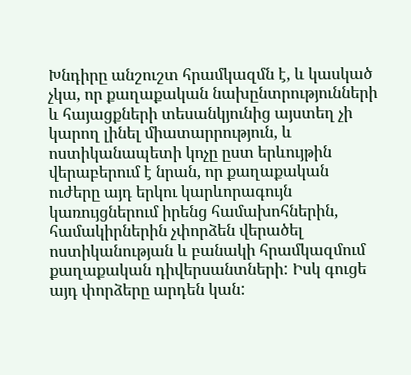Խնդիրը անշուշտ հրամկազմն է, և կասկած չկա, որ քաղաքական նախընտրությունների և հայացքների տեսանկյունից այստեղ չի կարող լինել միատարրություն, և ոստիկանապետի կոչը ըստ երևույթին վերաբերում է նրան, որ քաղաքական ուժերը այդ երկու կարևորագույն կառույցներում իրենց համախոհներին, համակիրներին չփորձեն վերածել ոստիկանության և բանակի հրամկազմում քաղաքական դիվերսանտների: Իսկ գուցե այդ փորձերը արդեն կան: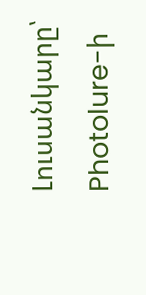Լուսանկարը՝ Photolure-ի